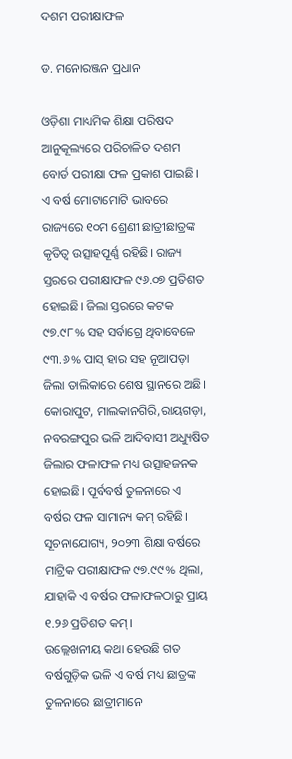ଦଶମ ପରୀକ୍ଷାଫଳ

ଡ. ମନୋରଞ୍ଜନ ପ୍ରଧାନ

ଓଡ଼ିଶା ମାଧ୍ୟମିକ ଶିକ୍ଷା ପରିଷଦ ଆନୁକୂଲ୍ୟରେ ପରିଚାଳିତ ଦଶମ ବୋର୍ଡ ପରୀକ୍ଷା ଫଳ ପ୍ରକାଶ ପାଇଛି। ଏ ବର୍ଷ ମୋଟାମୋଟି ଭାବରେ ରାଜ୍ୟରେ ୧୦ମ ଶ୍ରେଣୀ ଛାତ୍ରୀଛାତ୍ରଙ୍କ କୃତିତ୍ୱ ଉତ୍ସାହପୂର୍ଣ୍ଣ ରହିଛି। ରାଜ୍ୟ ସ୍ତରରେ ପରୀକ୍ଷାଫଳ ୯୬.୦୭ ପ୍ରତିଶତ ହୋଇଛି। ଜିଲା ସ୍ତରରେ କଟକ ୯୭.୯୮% ସହ ସର୍ବାଗ୍ରେ ଥିବାବେଳେ ୯୩.୬% ପାସ୍‌ ହାର ସହ ନୂଆପଡ଼ା ଜିଲା ତାଲିକାରେ ଶେଷ ସ୍ଥାନରେ ଅଛି। କୋରାପୁଟ, ମାଲକାନଗିରି,ରାୟଗଡ଼ା, ନବରଙ୍ଗପୁର ଭଳି ଆଦିବାସୀ ଅଧ୍ୟୁଷିତ ଜିଲାର ଫଳାଫଳ ମଧ୍ୟ ଉତ୍ସାହଜନକ ହୋଇଛି। ପୂର୍ବବର୍ଷ ତୁଳନାରେ ଏ ବର୍ଷର ଫଳ ସାମାନ୍ୟ କମ୍‌ ରହିଛି। ସୂଚନାଯୋଗ୍ୟ, ୨୦୨୩ ଶିକ୍ଷା ବର୍ଷରେ ମାଟ୍ରିକ ପରୀକ୍ଷାଫଳ ୯୭.୯୯% ଥିଲା, ଯାହାକି ଏ ବର୍ଷର ଫଳାଫଳଠାରୁ ପ୍ରାୟ ୧.୨୬ ପ୍ରତିଶତ କମ୍‌।
ଉଲ୍ଲେଖନୀୟ କଥା ହେଉଛି ଗତ ବର୍ଷଗୁଡ଼ିକ ଭଳି ଏ ବର୍ଷ ମଧ୍ୟ ଛାତ୍ରଙ୍କ ତୁଳନାରେ ଛାତ୍ରୀମାନେ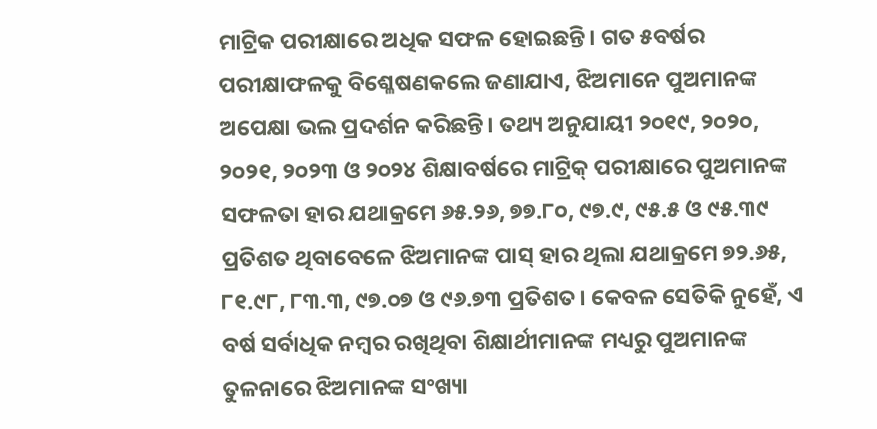ମାଟ୍ରିକ ପରୀକ୍ଷାରେ ଅଧିକ ସଫଳ ହୋଇଛନ୍ତି। ଗତ ୫ବର୍ଷର ପରୀକ୍ଷାଫଳକୁ ବିଶ୍ଳେଷଣକଲେ ଜଣାଯାଏ, ଝିଅମାନେ ପୁଅମାନଙ୍କ ଅପେକ୍ଷା ଭଲ ପ୍ରଦର୍ଶନ କରିଛନ୍ତି। ତଥ୍ୟ ଅନୁଯାୟୀ ୨୦୧୯, ୨୦୨୦, ୨୦୨୧, ୨୦୨୩ ଓ ୨୦୨୪ ଶିକ୍ଷାବର୍ଷରେ ମାଟ୍ରିକ୍‌ ପରୀକ୍ଷାରେ ପୁଅମାନଙ୍କ ସଫଳତା ହାର ଯଥାକ୍ରମେ ୬୫.୨୬, ୭୭.୮୦, ୯୭.୯, ୯୫.୫ ଓ ୯୫.୩୯ ପ୍ରତିଶତ ଥିବାବେଳେ ଝିଅମାନଙ୍କ ପାସ୍‌ ହାର ଥିଲା ଯଥାକ୍ରମେ ୭୨.୬୫, ୮୧.୯୮, ୮୩.୩, ୯୭.୦୭ ଓ ୯୬.୭୩ ପ୍ରତିଶତ। କେବଳ ସେତିକି ନୁହେଁ, ଏ ବର୍ଷ ସର୍ବାଧିକ ନମ୍ବର ରଖିଥିବା ଶିକ୍ଷାର୍ଥୀମାନଙ୍କ ମଧ୍ୟରୁ ପୁଅମାନଙ୍କ ତୁଳନାରେ ଝିଅମାନଙ୍କ ସଂଖ୍ୟା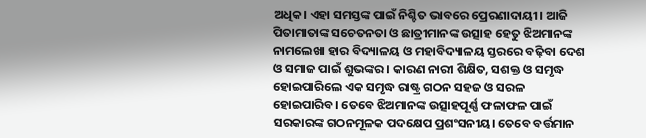ଅଧିକ। ଏହା ସମସ୍ତଙ୍କ ପାଇଁ ନିଶ୍ଚିତ ଭାବରେ ପ୍ରେରଣାଦାୟୀ। ଆଜି ପିତାମାତାଙ୍କ ସଚେତନତା ଓ ଛାତ୍ରୀମାନଙ୍କ ଉତ୍ସାହ ହେତୁ ଝିଅମାନଙ୍କ ନାମଲେଖା ହାର ବିଦ୍ୟାଳୟ ଓ ମହାବିଦ୍ୟାଳୟ ସ୍ତରରେ ବଢ଼ିବା ଦେଶ ଓ ସମାଜ ପାଇଁ ଶୁଭଙ୍କର । କାରଣ ନାରୀ ଶିକ୍ଷିତ, ସଶକ୍ତ ଓ ସମୃଦ୍ଧ ହୋଇପାରିଲେ ଏକ ସମୃଦ୍ଧ ରାଷ୍ଟ୍ର ଗଠନ ସହଜ ଓ ସରଳ ହୋଇପାରିବ। ତେବେ ଝିଅମାନଙ୍କ ଉତ୍ସାହପୂର୍ଣ୍ଣ ଫଳାଫଳ ପାଇଁ ସରକାରଙ୍କ ଗଠନମୂଳକ ପଦକ୍ଷେପ ପ୍ରଶଂସନୀୟ। ତେବେ ବର୍ତ୍ତମାନ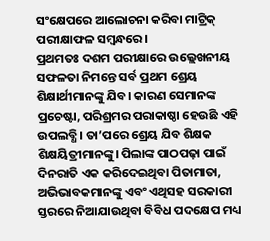ସଂକ୍ଷେପରେ ଆଲୋଚନା କରିବା ମାଟ୍ରିକ୍‌ ପରୀକ୍ଷାଫଳ ସମ୍ବନ୍ଧରେ।
ପ୍ରଥମତଃ ଦଶମ ପରୀକ୍ଷାରେ ଉଲ୍ଲେଖନୀୟ ସଫଳତା ନିମନ୍ତେ ସର୍ବ ପ୍ରଥମ ଶ୍ରେୟ ଶିକ୍ଷାର୍ଥୀମାନଙ୍କୁ ଯିବ। କାରଣ ସେମାନଙ୍କ ପ୍ରଚେଷ୍ଟା, ପରିଶ୍ରମର ପରାକାଷ୍ଠା ହେଉଛି ଏହି ଉପଲବ୍ଧି। ତା’ପରେ ଶ୍ରେୟ ଯିବ ଶିକ୍ଷକ ଶିକ୍ଷୟିତ୍ରୀମାନଙ୍କୁ। ପିଲାଙ୍କ ପାଠପଢ଼ା ପାଇଁ ଦିନରାତି ଏକ କରିଦେଇଥିବା ପିତାମାତା, ଅଭିଭାବକମାନଙ୍କୁ ଏବଂ ଏଥିସହ ସରକାରୀ ସ୍ତରରେ ନିଆଯାଉଥିବା ବିବିଧ ପଦକ୍ଷେପ ମଧ୍ୟ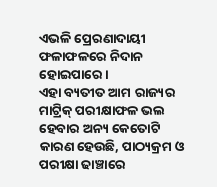ଏଭଳି ପ୍ରେରଣାଦାୟୀ ଫଳାଫଳରେ ନିଦାନ ହୋଇପାରେ।
ଏହା ବ୍ୟତୀତ ଆମ ରାଜ୍ୟର ମାଟ୍ରିକ୍‌ ପରୀକ୍ଷାଫଳ ଭଲ ହେବାର ଅନ୍ୟ କେତୋଟି କାରଣ ହେଉଛି, ପାଠ୍ୟକ୍ରମ ଓ ପରୀକ୍ଷା ଢାଞ୍ଚାରେ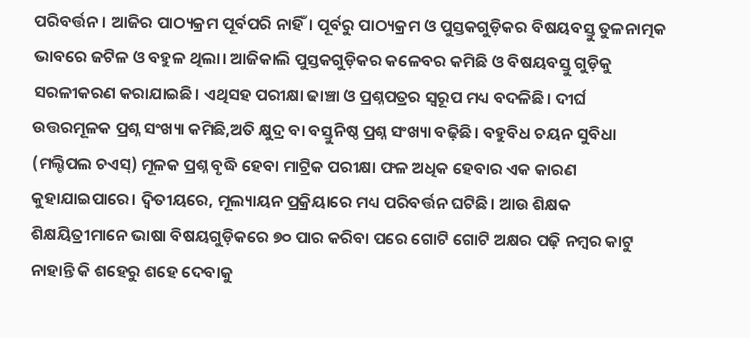ପରିବର୍ତ୍ତନ। ଆଜିର ପାଠ୍ୟକ୍ରମ ପୂର୍ବପରି ନାହିଁ। ପୂର୍ବରୁ ପାଠ୍ୟକ୍ରମ ଓ ପୁସ୍ତକଗୁଡ଼ିକର ବିଷୟବସ୍ତୁ ତୁଳନାତ୍ମକ ଭାବରେ ଜଟିଳ ଓ ବହୁଳ ଥିଲା। ଆଜିକାଲି ପୁସ୍ତକଗୁଡ଼ିକର କଳେବର କମିଛି ଓ ବିଷୟବସ୍ତୁ ଗୁଡ଼ିକୁ ସରଳୀକରଣ କରାଯାଇଛି। ଏଥିସହ ପରୀକ୍ଷା ଢାଞ୍ଚା ଓ ପ୍ରଶ୍ନପତ୍ରର ସ୍ବରୂପ ମଧ୍ୟ ବଦଳିଛି। ଦୀର୍ଘ ଉତ୍ତରମୂଳକ ପ୍ରଶ୍ନ ସଂଖ୍ୟା କମିଛି,ଅତି କ୍ଷୁଦ୍ର ବା ବସ୍ତୁନିଷ୍ଠ ପ୍ରଶ୍ନ ସଂଖ୍ୟା ବଢ଼ିଛି। ବହୁବିଧ ଚୟନ ସୁବିଧା (ମଲ୍ଟିପଲ ଚଏସ୍‌) ମୂଳକ ପ୍ରଶ୍ନ ବୃଦ୍ଧି ହେବା ମାଟ୍ରିକ ପରୀକ୍ଷା ଫଳ ଅଧିକ ହେବାର ଏକ କାରଣ କୁହାଯାଇପାରେ। ଦ୍ୱିତୀୟରେ, ମୂଲ୍ୟାୟନ ପ୍ରକ୍ରିୟାରେ ମଧ୍ୟ ପରିବର୍ତ୍ତନ ଘଟିଛି। ଆଉ ଶିକ୍ଷକ ଶିକ୍ଷୟିତ୍ରୀମାନେ ଭାଷା ବିଷୟଗୁଡ଼ିକରେ ୭୦ ପାର କରିବା ପରେ ଗୋଟି ଗୋଟି ଅକ୍ଷର ପଢ଼ି ନମ୍ବର କାଟୁ ନାହାନ୍ତି କି ଶହେରୁ ଶହେ ଦେବାକୁ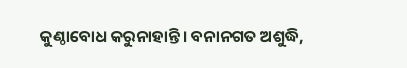କୁଣ୍ଠାବୋଧ କରୁନାହାନ୍ତି। ବନାନଗତ ଅଶୁଦ୍ଧି,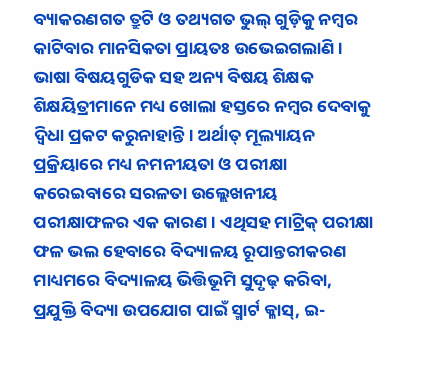ବ୍ୟାକରଣଗତ ତ୍ରୁଟି ଓ ତଥ୍ୟଗତ ଭୁଲ୍‌ ଗୁଡ଼ିକୁ ନମ୍ବର କାଟିବାର ମାନସିକତା ପ୍ରାୟତଃ ଉଭେଇଗଲାଣି। ଭାଷା ବିଷୟଗୁଡିକ ସହ ଅନ୍ୟ ବିଷୟ ଶିକ୍ଷକ ଶିକ୍ଷୟିତ୍ରୀମାନେ ମଧ୍ୟ ଖୋଲା ହସ୍ତରେ ନମ୍ବର ଦେବାକୁ ଦ୍ବିଧା ପ୍ରକଟ କରୁନାହାନ୍ତି। ଅର୍ଥାତ୍‌ ମୂଲ୍ୟାୟନ ପ୍ରକ୍ରିୟାରେ ମଧ୍ୟ ନମନୀୟତା ଓ ପରୀକ୍ଷା କରେଇବାରେ ସରଳତା ଉଲ୍ଲେଖନୀୟ ପରୀକ୍ଷାଫଳର ଏକ କାରଣ। ଏଥିସହ ମାଟ୍ରିକ୍‌ ପରୀକ୍ଷା ଫଳ ଭଲ ହେବାରେ ବିଦ୍ୟାଳୟ ରୂପାନ୍ତରୀକରଣ ମାଧ୍ୟମରେ ବିଦ୍ୟାଳୟ ଭିତ୍ତିଭୂମି ସୁଦୃଢ଼ କରିବା, ପ୍ରଯୁକ୍ତି ବିଦ୍ୟା ଉପଯୋଗ ପାଇଁ ସ୍ମାର୍ଟ କ୍ଳାସ୍‌, ଇ-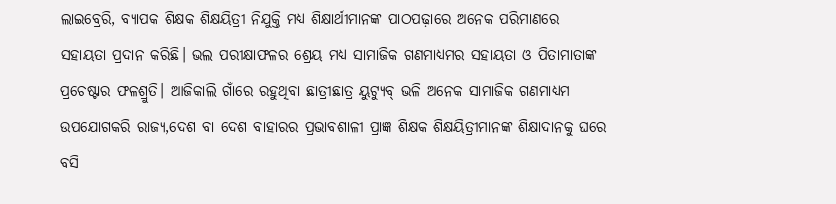ଲାଇବ୍ରେରି, ବ୍ୟାପକ ଶିକ୍ଷକ ଶିକ୍ଷୟିତ୍ରୀ ନିଯୁକ୍ତି ମଧ୍ୟ ଶିକ୍ଷାର୍ଥୀମାନଙ୍କ ପାଠପଢ଼ାରେ ଅନେକ ପରିମାଣରେ ସହାୟତା ପ୍ରଦାନ କରିଛି। ଭଲ ପରୀକ୍ଷାଫଳର ଶ୍ରେୟ ମଧ୍ୟ ସାମାଜିକ ଗଣମାଧ୍ୟମର ସହାୟତା ଓ ପିତାମାତାଙ୍କ ପ୍ରଚେଷ୍ଟାର ଫଳଶ୍ରୁତି। ଆଜିକାଲି ଗାଁରେ ରହୁଥିବା ଛାତ୍ରୀଛାତ୍ର ୟୁଟ୍ୟୁବ୍‌ ଭଳି ଅନେକ ସାମାଜିକ ଗଣମାଧ୍ୟମ ଉପଯୋଗକରି ରାଜ୍ୟ,ଦେଶ ବା ଦେଶ ବାହାରର ପ୍ରଭାବଶାଳୀ ପ୍ରାଜ୍ଞ ଶିକ୍ଷକ ଶିକ୍ଷୟିତ୍ରୀମାନଙ୍କ ଶିକ୍ଷାଦାନକୁ ଘରେ ବସି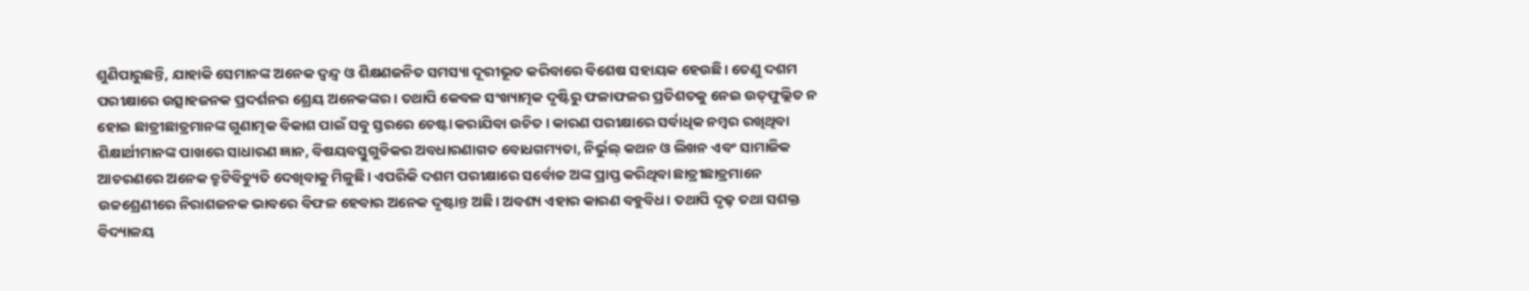ଶୁଣିପାରୁଛନ୍ତି, ଯାହାକି ସେମାନଙ୍କ ଅନେକ ଦ୍ବନ୍ଦ୍ୱ ଓ ଶିକ୍ଷଣଜନିତ ସମସ୍ୟା ଦୂରୀଭୂତ କରିବାରେ ବିଶେଷ ସହାୟକ ହେଉଛି। ତେଣୁ ଦଶମ ପରୀକ୍ଷାରେ ଉତ୍ସାହଜନକ ପ୍ରଦର୍ଶନର ଶ୍ରେୟ ଅନେକଙ୍କର। ତଥାପି କେବଳ ସଂଖ୍ୟାତ୍ମକ ଦୃଷ୍ଟିରୁ ଫଳାଫଳର ପ୍ରତିଶତକୁ ନେଇ ଉତ୍‌ଫୁଲ୍ଲିତ ନ ହୋଇ ଛାତ୍ରୀଛାତ୍ରମାନଙ୍କ ଗୁଣାତ୍ମକ ବିକାଶ ପାଇଁ ସବୁ ସ୍ତରରେ ଚେଷ୍ଟା କରାଯିବା ଉଚିତ। କାରଣ ପରୀକ୍ଷାରେ ସର୍ବାଧିକ ନମ୍ବର ରଖିଥିବା ଶିକ୍ଷାର୍ଥୀମାନଙ୍କ ପାଖରେ ସାଧାରଣ ଜ୍ଞାନ, ବିଷୟବସ୍ତୁଗୁଡିକର ଅବଧାରଣାଗତ ବୋଧଗମ୍ୟତା, ନିର୍ଭୁଲ୍‌ କଥନ ଓ ଲିଖନ ଏବଂ ସାମାଜିକ ଆଚରଣରେ ଅନେକ ତ୍ରୁଟିବିଚ୍ୟୁତି ଦେଖିବାକୁ ମିଳୁଛି। ଏପରିକି ଦଶମ ପରୀକ୍ଷାରେ ସର୍ବୋଚ୍ଚ ଅଙ୍କ ପ୍ରାପ୍ତ କରିଥିବା ଛାତ୍ରୀଛାତ୍ରମାନେ ଉଚ୍ଚଶ୍ରେଣୀରେ ନିରାଶଜନକ ଭାବରେ ବିଫଳ ହେବାର ଅନେକ ଦୃଷ୍ଟାନ୍ତ ଅଛି। ଅବଶ୍ୟ ଏହାର କାରଣ ବହୁବିଧ। ତଥାପି ଦୃଢ଼ ତଥା ସଶକ୍ତ ବିଦ୍ୟାଳୟ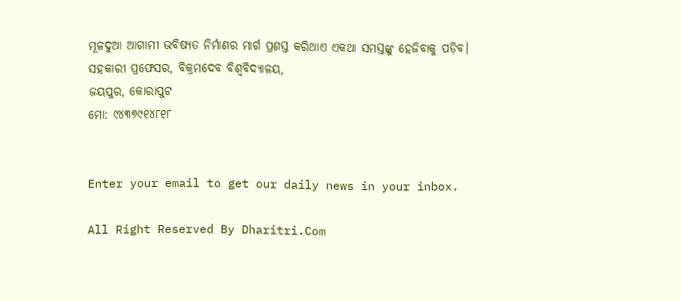ମୂଳଦୁଆ ଆଗାମୀ ଭବିଷ୍ୟତ ନିର୍ମାଣର ମାର୍ଗ ପ୍ରଶସ୍ତ କରିଥାଏ ଏକଥା ସମସ୍ତଙ୍କୁ ହେଜିବାକୁ ପଡ଼ିବ।
ସହକାରୀ ପ୍ରଫେସର, ବିକ୍ରମଦେବ ବିଶ୍ବବିଦ୍ୟାଳୟ,
ଜୟପୁର, କୋରାପୁଟ
ମୋ: ୯୪୩୭୯୧୪୮୧୮


Enter your email to get our daily news in your inbox.

All Right Reserved By Dharitri.Com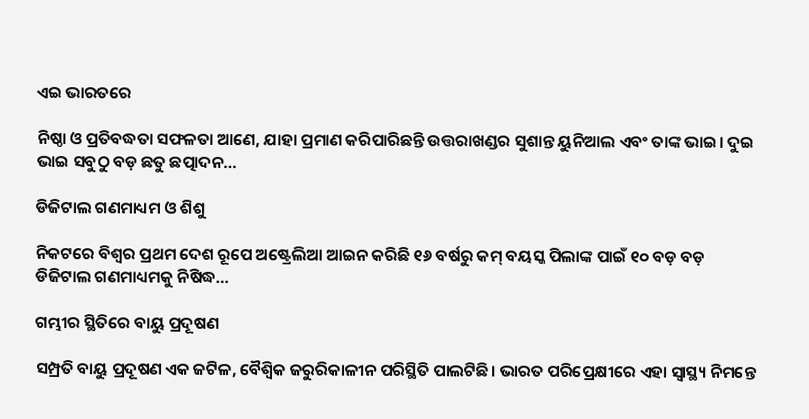ଏଇ ଭାରତରେ

ନିଷ୍ଠା ଓ ପ୍ରତିବଦ୍ଧତା ସଫଳତା ଆଣେ, ଯାହା ପ୍ରମାଣ କରିପାରିଛନ୍ତି ଉତ୍ତରାଖଣ୍ଡର ସୁଶାନ୍ତ ୟୁନିଆଲ ଏବଂ ତାଙ୍କ ଭାଇ। ଦୁଇ ଭାଇ ସବୁଠୁ ବଡ଼ ଛତୁ ଛତ୍ପାଦନ…

ଡିଜିଟାଲ ଗଣମାଧ୍ୟମ ଓ ଶିଶୁ

ନିକଟରେ ବିଶ୍ୱର ପ୍ରଥମ ଦେଶ ରୂପେ ଅଷ୍ଟ୍ରେଲିଆ ଆଇନ କରିଛି ୧୬ ବର୍ଷରୁ କମ୍‌ ବୟସ୍କ ପିଲାଙ୍କ ପାଇଁ ୧୦ ବଡ଼ ବଡ଼ ଡିଜିଟାଲ ଗଣମାଧ୍ୟମକୁ ନିଷିଦ୍ଧ…

ଗମ୍ଭୀର ସ୍ଥିତିରେ ବାୟୁ ପ୍ରଦୂଷଣ

ସମ୍ପ୍ରତି ବାୟୁ ପ୍ରଦୂଷଣ ଏକ ଜଟିଳ, ବୈଶ୍ୱିକ ଜରୁରିକାଳୀନ ପରିସ୍ଥିତି ପାଲଟିଛି। ଭାରତ ପରିପ୍ରେକ୍ଷୀରେ ଏହା ସ୍ବାସ୍ଥ୍ୟ ନିମନ୍ତେ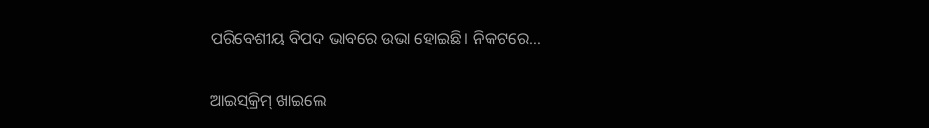ପରିବେଶୀୟ ବିପଦ ଭାବରେ ଉଭା ହୋଇଛି। ନିକଟରେ…

ଆଇସ୍‌କ୍ରିମ୍‌ ଖାଇଲେ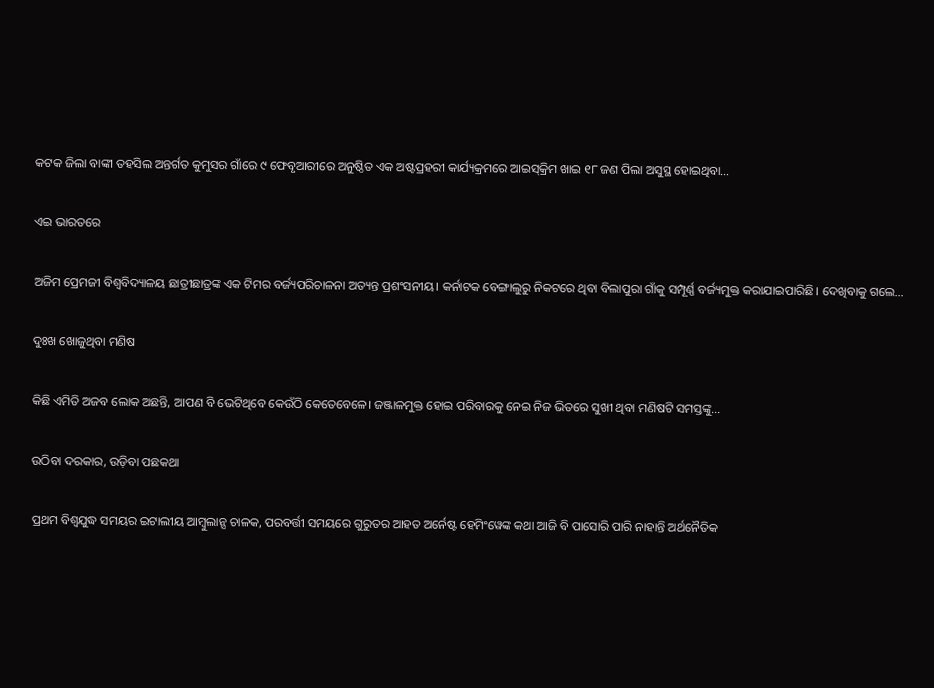କଟକ ଜିଲା ବାଙ୍କୀ ତହସିଲ ଅନ୍ତର୍ଗତ କୁମୁସର ଗାଁରେ ୯ ଫେବୃଆରୀରେ ଅନୁଷ୍ଠିତ ଏକ ଅଷ୍ଟପ୍ରହରୀ କାର୍ଯ୍ୟକ୍ରମରେ ଆଇସ୍‌କ୍ରିମ ଖାଇ ୧୮ ଜଣ ପିଲା ଅସୁସ୍ଥ ହୋଇଥିବା…

ଏଇ ଭାରତରେ

ଅଜିମ ପ୍ରେମଜୀ ବିଶ୍ୱବିଦ୍ୟାଳୟ ଛାତ୍ରୀଛାତ୍ରଙ୍କ ଏକ ଟିମର ବର୍ଜ୍ୟପରିଚାଳନା ଅତ୍ୟନ୍ତ ପ୍ରଶଂସନୀୟ। କର୍ନାଟକ ବେଙ୍ଗାଲୁରୁ ନିକଟରେ ଥିବା ବିଲାପୁରା ଗାଁକୁ ସମ୍ପୂର୍ଣ୍ଣ ବର୍ଜ୍ୟମୁକ୍ତ କରାଯାଇପାରିଛି। ଦେଖିବାକୁ ଗଲେ…

ଦୁଃଖ ଖୋଜୁଥିବା ମଣିଷ

କିଛି ଏମିତି ଅଜବ ଲୋକ ଅଛନ୍ତି, ଆପଣ ବି ଭେଟିଥିବେ କେଉଁଠି କେତେବେଳେ। ଜଞ୍ଜାଳମୁକ୍ତ ହୋଇ ପରିବାରକୁ ନେଇ ନିଜ ଭିତରେ ସୁଖୀ ଥିବା ମଣିଷଟି ସମସ୍ତଙ୍କୁ…

ଉଠିବା ଦରକାର, ଉଡ଼ିବା ପଛକଥା

ପ୍ରଥମ ବିଶ୍ୱଯୁଦ୍ଧ ସମୟର ଇଟାଲୀୟ ଆମ୍ବୁଲାନ୍ସ ଚାଳକ, ପରବର୍ତ୍ତୀ ସମୟରେ ଗୁରୁତର ଆହତ ଅର୍ନେଷ୍ଟ ହେମିଂୱେଙ୍କ କଥା ଆଜି ବି ପାସୋରି ପାରି ନାହାନ୍ତି ଅର୍ଥନୈତିକ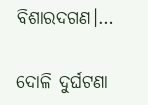ବିଶାରଦଗଣ।…

ଦୋଳି ଦୁର୍ଘଟଣା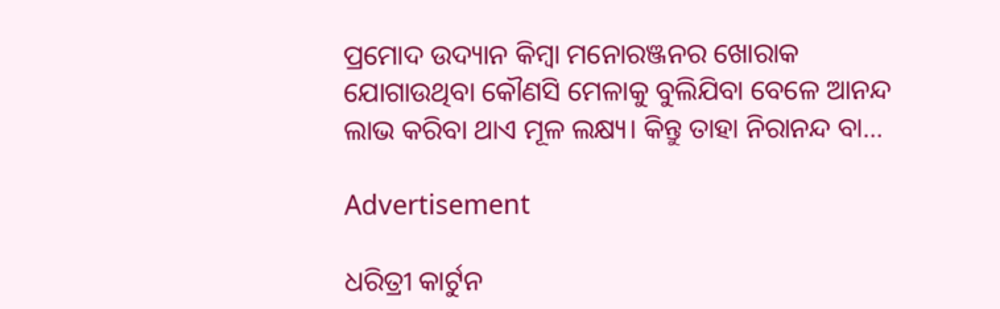ପ୍ରମୋଦ ଉଦ୍ୟାନ କିମ୍ବା ମନୋରଞ୍ଜନର ଖୋରାକ ଯୋଗାଉଥିବା କୌଣସି ମେଳାକୁ ବୁଲିଯିବା ବେଳେ ଆନନ୍ଦ ଲାଭ କରିବା ଥାଏ ମୂଳ ଲକ୍ଷ୍ୟ। କିନ୍ତୁ ତାହା ନିରାନନ୍ଦ ବା…

Advertisement

ଧରିତ୍ରୀ କାର୍ଟୁନ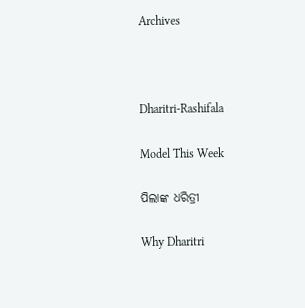Archives



Dharitri-Rashifala

Model This Week

ପିଲାଙ୍କ ଧରିତ୍ରୀ

Why Dharitri